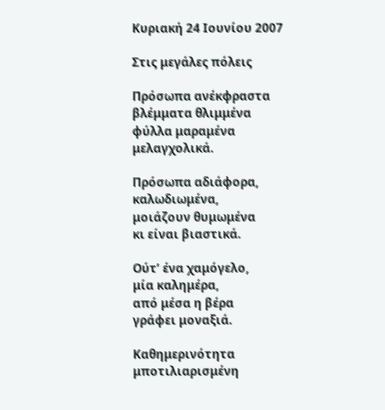Κυριακή 24 Ιουνίου 2007

Στις μεγάλες πόλεις

Πρόσωπα ανέκφραστα
βλέμματα θλιμμένα
φύλλα μαραμένα
μελαγχολικά.

Πρόσωπα αδιάφορα,
καλωδιωμένα,
μοιάζουν θυμωμένα
κι είναι βιαστικά.

Ούτ’ ένα χαμόγελο,
μία καλημέρα,
από μέσα η βέρα
γράφει μοναξιά.

Καθημερινότητα
μποτιλιαρισμένη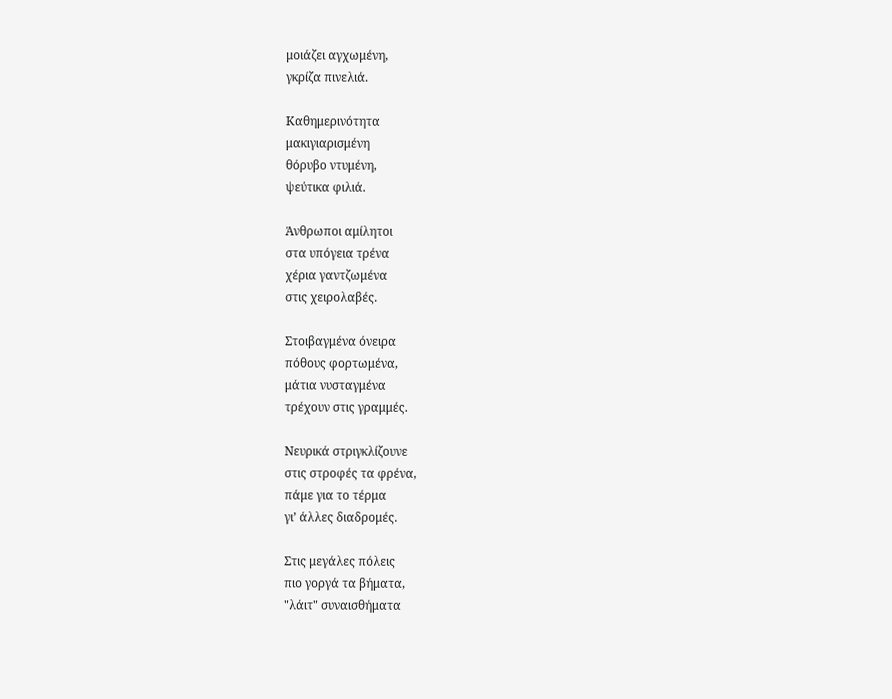μοιάζει αγχωμένη,
γκρίζα πινελιά.

Καθημερινότητα
μακιγιαρισμένη
θόρυβο ντυμένη,
ψεύτικα φιλιά.

Άνθρωποι αμίλητοι
στα υπόγεια τρένα
χέρια γαντζωμένα
στις χειρολαβές.

Στοιβαγμένα όνειρα
πόθους φορτωμένα,
μάτια νυσταγμένα
τρέχουν στις γραμμές.

Νευρικά στριγκλίζουνε
στις στροφές τα φρένα,
πάμε για το τέρμα
γι’ άλλες διαδρομές.

Στις μεγάλες πόλεις
πιο γοργά τα βήματα,
"λάιτ" συναισθήματα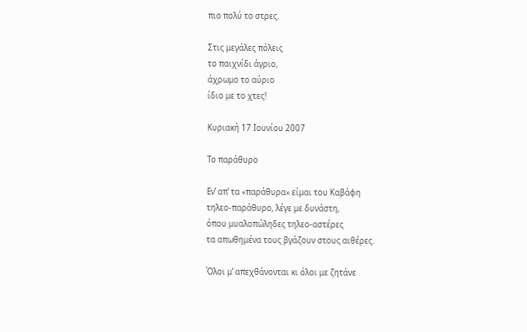πιο πολύ το στρες.

Στις μεγάλες πόλεις
το παιχνίδι άγριο,
άχρωμο το αύριο
ίδιο με το χτες!

Κυριακή 17 Ιουνίου 2007

Το παράθυρο

Εν’ απ’ τα «παράθυρα» είμαι του Καβάφη
τηλεο-παράθυρο, λέγε με δυνάστη,
όπου μυαλοπώληδες τηλεο-αστέρες
τα απωθημένα τους βγάζουν στους αιθέρες.

Όλοι μ’ απεχθάνονται κι όλοι με ζητάνε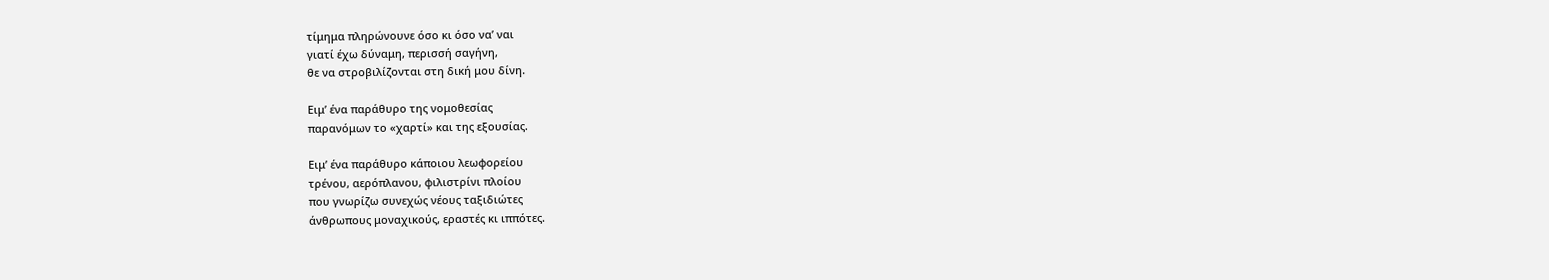τίμημα πληρώνουνε όσο κι όσο να’ ναι
γιατί έχω δύναμη, περισσή σαγήνη,
θε να στροβιλίζονται στη δική μου δίνη.

Ειμ’ ένα παράθυρο της νομοθεσίας
παρανόμων το «χαρτί» και της εξουσίας.

Ειμ’ ένα παράθυρο κάποιου λεωφορείου
τρένου, αερόπλανου, φιλιστρίνι πλοίου
που γνωρίζω συνεχώς νέους ταξιδιώτες
άνθρωπους μοναχικούς, εραστές κι ιππότες.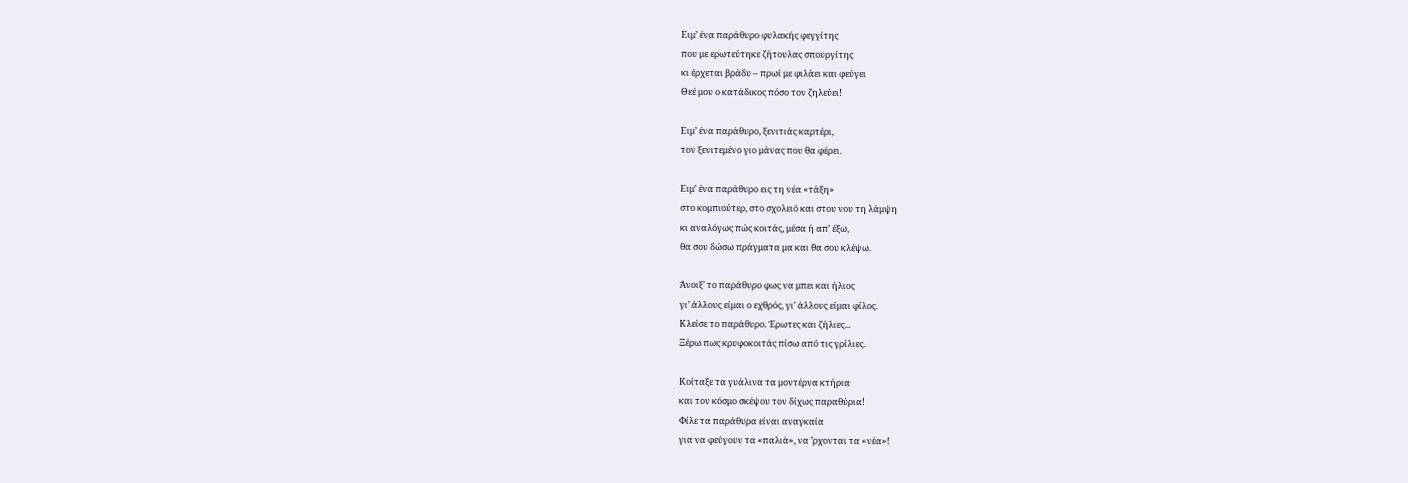Ειμ’ ένα παράθυρο φυλακής φεγγίτης
που με ερωτεύτηκε ζήτουλας σπουργίτης
κι έρχεται βράδυ – πρωί με φιλάει και φεύγει
Θεέ μου ο κατάδικος πόσο τον ζηλεύει!

Ειμ’ ένα παράθυρο, ξενιτιάς καρτέρι,
τον ξενιτεμένο γιο μάνας που θα φέρει.

Ειμ’ ένα παράθυρο εις τη νέα «τάξη»
στο κομπιούτερ, στο σχολειό και στου νου τη λάμψη
κι αναλόγως πώς κοιτάς, μέσα ή απ’ έξω,
θα σου δώσω πράγματα μα και θα σου κλέψω.

Άνοιξ’ το παράθυρο φως να μπει και ήλιος
γι’ άλλους είμαι ο εχθρός, γι’ άλλους είμαι φίλος.
Κλείσε το παράθυρο. Έρωτες και ζήλιες...
Ξέρω πως κρυφοκοιτάς πίσω από τις γρίλιες.

Κοίταξε τα γυάλινα τα μοντέρνα κτήρια
και τον κόσμο σκέψου τον δίχως παραθύρια!
Φίλε τα παράθυρα είναι αναγκαία
για να φεύγουν τα «παλιά», να ’ρχονται τα «νέα»!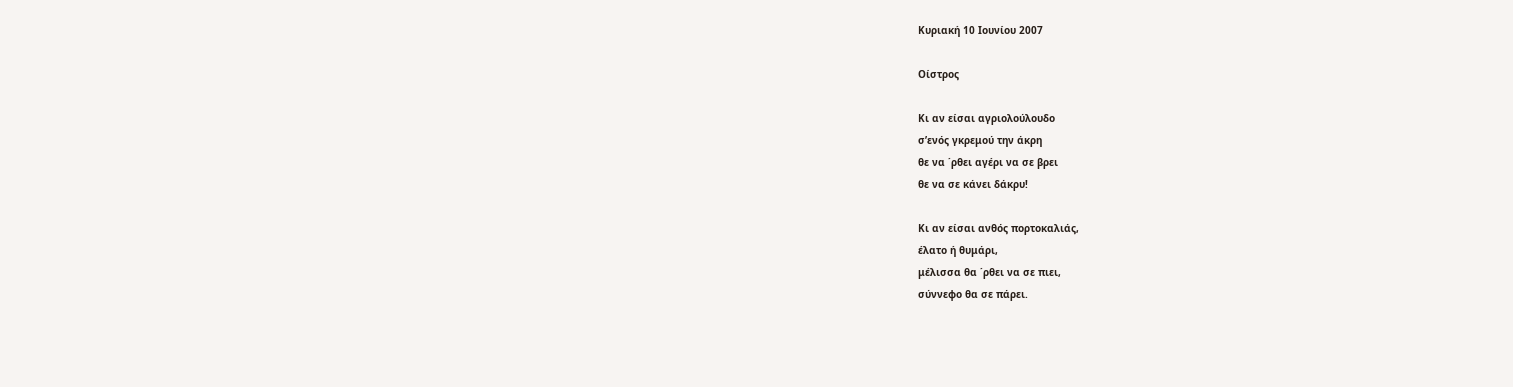Κυριακή 10 Ιουνίου 2007

Οίστρος

Κι αν είσαι αγριολούλουδο
σ’ενός γκρεμού την άκρη
θε να ΄ρθει αγέρι να σε βρει
θε να σε κάνει δάκρυ!

Κι αν είσαι ανθός πορτοκαλιάς,
έλατο ή θυμάρι,
μέλισσα θα ΄ρθει να σε πιει,
σύννεφο θα σε πάρει.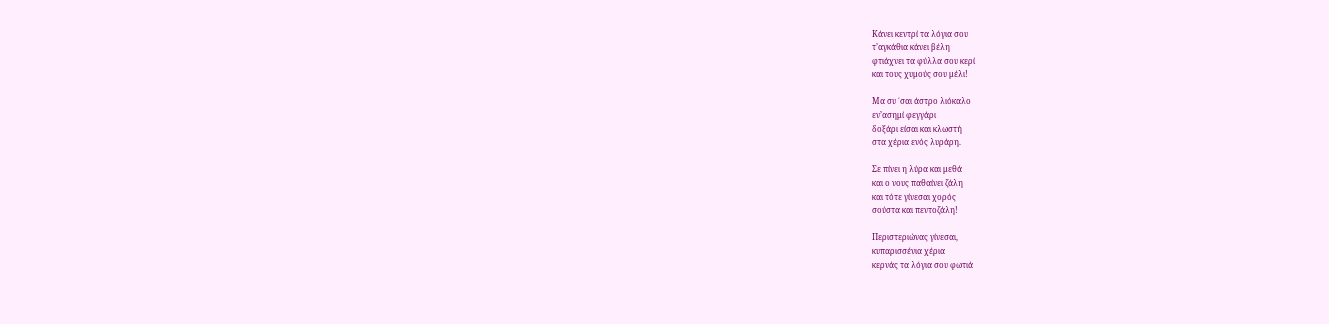Κάνει κεντρί τα λόγια σου
τ’αγκάθια κάνει βέλη
φτιάχνει τα φύλλα σου κερί
και τους χυμούς σου μέλι!

Μα συ ΄σαι άστρο λιόκαλο
εν’ασημί φεγγάρι
δοξάρι είσαι και κλωστή
στα χέρια ενός λυράρη.

Σε πίνει η λύρα και μεθά
και ο νους παθαίνει ζάλη
και τότε γίνεσαι χορός
σούστα και πεντοζάλη!

Περιστεριώνας γίνεσαι,
κυπαρισσένια χέρια
κερνάς τα λόγια σου φωτιά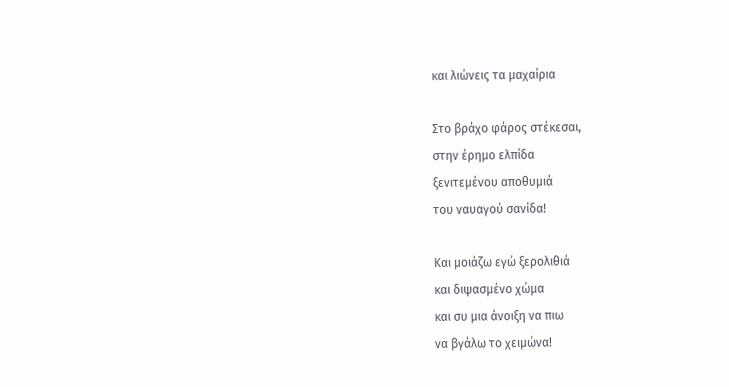και λιώνεις τα μαχαίρια

Στο βράχο φάρος στέκεσαι,
στην έρημο ελπίδα
ξενιτεμένου αποθυμιά
του ναυαγού σανίδα!

Και μοιάζω εγώ ξερολιθιά
και διψασμένο χώμα
και συ μια άνοιξη να πιω
να βγάλω το χειμώνα!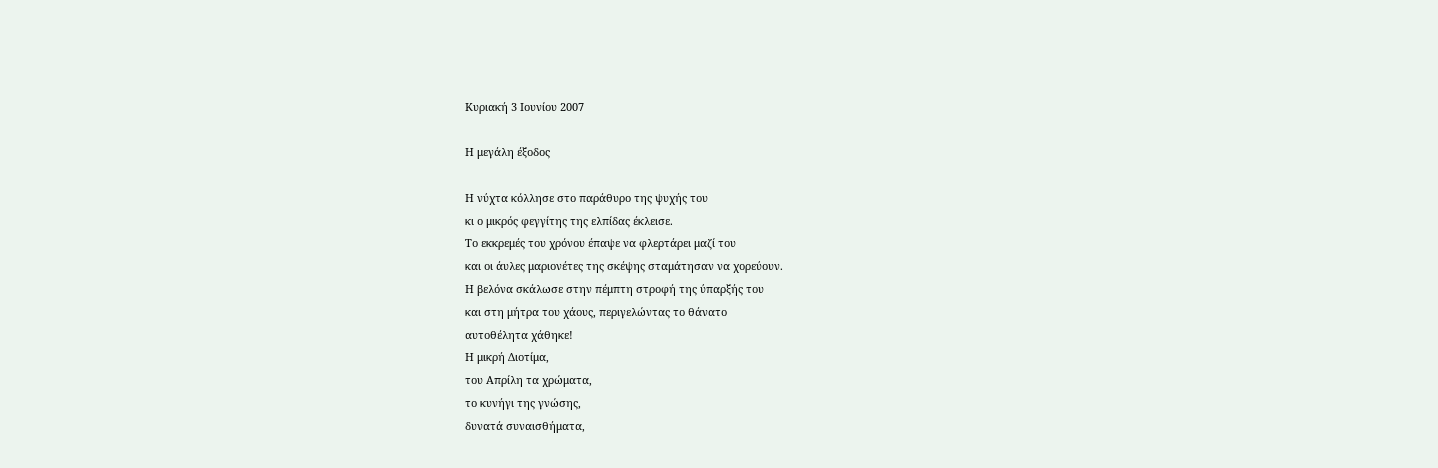Κυριακή 3 Ιουνίου 2007

Η μεγάλη έξοδος

Η νύχτα κόλλησε στο παράθυρο της ψυχής του
κι ο μικρός φεγγίτης της ελπίδας έκλεισε.
Το εκκρεμές του χρόνου έπαψε να φλερτάρει μαζί του
και οι άυλες μαριονέτες της σκέψης σταμάτησαν να χορεύουν.
Η βελόνα σκάλωσε στην πέμπτη στροφή της ύπαρξής του
και στη μήτρα του χάους, περιγελώντας το θάνατο
αυτοθέλητα χάθηκε!
Η μικρή Διοτίμα,
του Απρίλη τα χρώματα,
το κυνήγι της γνώσης,
δυνατά συναισθήματα,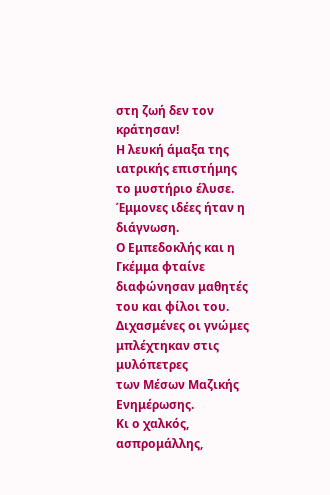στη ζωή δεν τον κράτησαν!
Η λευκή άμαξα της ιατρικής επιστήμης
το μυστήριο έλυσε.
Έμμονες ιδέες ήταν η διάγνωση.
Ο Εμπεδοκλής και η Γκέμμα φταίνε
διαφώνησαν μαθητές του και φίλοι του.
Διχασμένες οι γνώμες μπλέχτηκαν στις μυλόπετρες
των Μέσων Μαζικής Ενημέρωσης.
Κι ο χαλκός, ασπρομάλλης,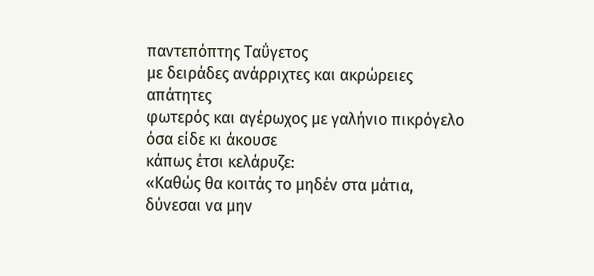παντεπόπτης Ταΰγετος
με δειράδες ανάρριχτες και ακρώρειες απάτητες
φωτερός και αγέρωχος με γαλήνιο πικρόγελο
όσα είδε κι άκουσε
κάπως έτσι κελάρυζε:
«Καθώς θα κοιτάς το μηδέν στα μάτια,
δύνεσαι να μην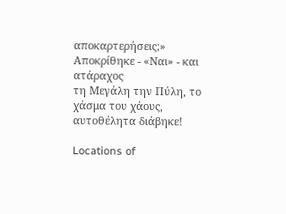αποκαρτερήσεις;»
Αποκρίθηκε - «Ναι» - και ατάραχος
τη Μεγάλη την Πύλη, το χάσμα του χάους,
αυτοθέλητα διάβηκε!

Locations of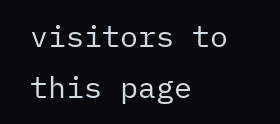visitors to this page